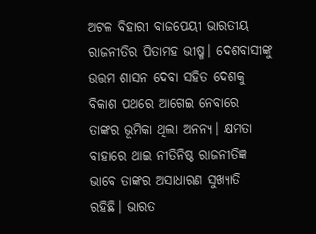ଅଟଳ ବିହାରୀ ବାଜପେୟୀ ଭାରତୀୟ ରାଜନୀତିର ପିତାମହ ଭୀଷ୍ମ। ଦେଶବାସୀଙ୍କୁ ଉତ୍ତମ ଶାସନ ଦେବା ସହିତ ଦେଶକୁ ବିକାଶ ପଥରେ ଆଗେଇ ନେବାରେ ତାଙ୍କର ଭୂମିକା ଥିଲା ଅନନ୍ୟ। କ୍ଷମତା ବାହାରେ ଥାଇ ନୀତିନିଷ୍ଠ ରାଜନୀତିଜ୍ଞ ଭାବେ ତାଙ୍କର ଅସାଧାରଣ ସୁଖ୍ୟାତି ରହିଛି। ଭାରତ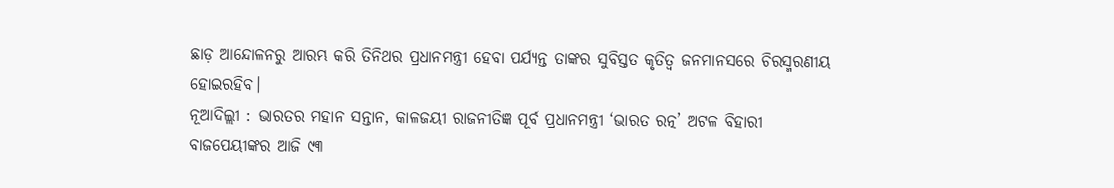ଛାଡ଼ ଆନ୍ଦୋଳନରୁ ଆରମ୍ଭ କରି ତିନିଥର ପ୍ରଧାନମନ୍ତ୍ରୀ ହେବା ପର୍ଯ୍ୟନ୍ତ ତାଙ୍କର ସୁବିସ୍ତତ କୃତିତ୍ୱ ଜନମାନସରେ ଚିରସ୍ମରଣୀୟ ହୋଇରହିବ।
ନୂଆଦିଲ୍ଲୀ : ଭାରତର ମହାନ ସନ୍ତାନ, କାଳଜୟୀ ରାଜନୀତିଜ୍ଞ ପୂର୍ବ ପ୍ରଧାନମନ୍ତ୍ରୀ ‘ଭାରତ ରତ୍ନ’ ଅଟଳ ବିହାରୀ ବାଜପେୟୀଙ୍କର ଆଜି ୯୩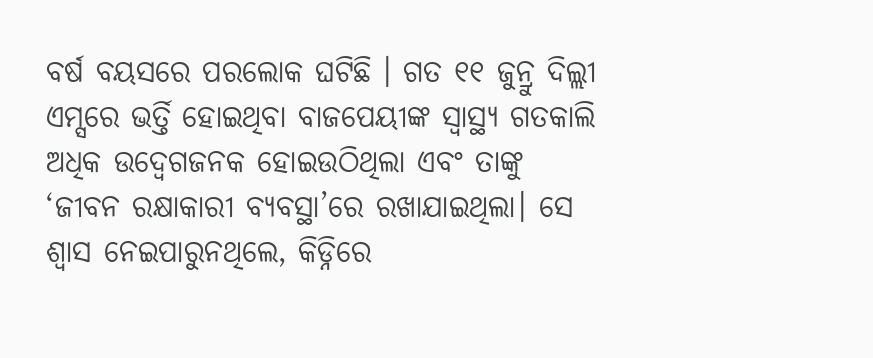ବର୍ଷ ବୟସରେ ପରଲୋକ ଘଟିଛି । ଗତ ୧୧ ଜୁନ୍ରୁ ଦିଲ୍ଲୀ ଏମ୍ସରେ ଭର୍ତ୍ତି ହୋଇଥିବା ବାଜପେୟୀଙ୍କ ସ୍ୱାସ୍ଥ୍ୟ ଗତକାଲି ଅଧିକ ଉଦ୍ବେଗଜନକ ହୋଇଉଠିଥିଲା ଏବଂ ତାଙ୍କୁ ‘ଜୀବନ ରକ୍ଷାକାରୀ ବ୍ୟବସ୍ଥା’ରେ ରଖାଯାଇଥିଲା। ସେ ଶ୍ୱାସ ନେଇପାରୁନଥିଲେ, କିଡ୍ନିରେ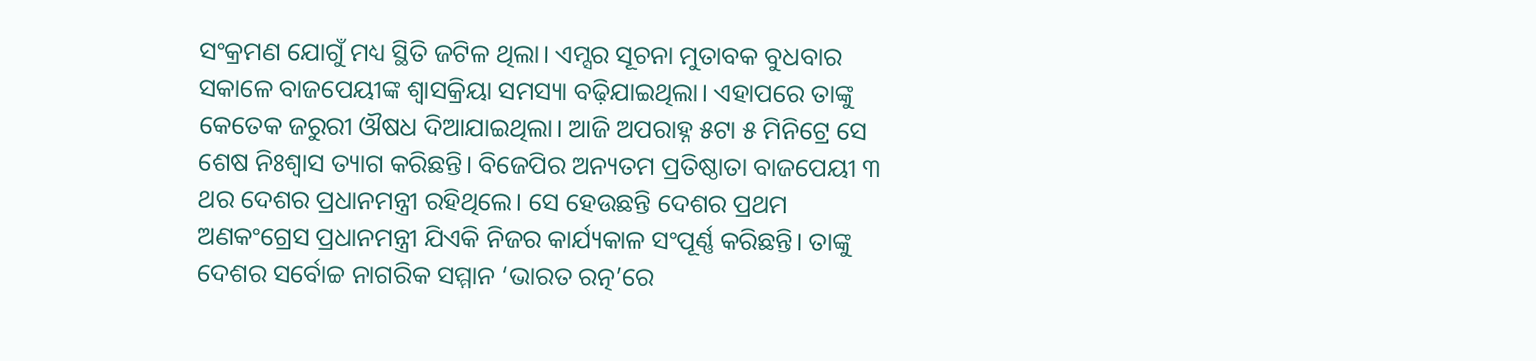ସଂକ୍ରମଣ ଯୋଗୁଁ ମଧ୍ୟ ସ୍ଥିତି ଜଟିଳ ଥିଲା। ଏମ୍ସର ସୂଚନା ମୁତାବକ ବୁଧବାର ସକାଳେ ବାଜପେୟୀଙ୍କ ଶ୍ୱାସକ୍ରିୟା ସମସ୍ୟା ବଢ଼ିଯାଇଥିଲା। ଏହାପରେ ତାଙ୍କୁ କେତେକ ଜରୁରୀ ଔଷଧ ଦିଆଯାଇଥିଲା। ଆଜି ଅପରାହ୍ନ ୫ଟା ୫ ମିନିଟ୍ରେ ସେ ଶେଷ ନିଃଶ୍ୱାସ ତ୍ୟାଗ କରିଛନ୍ତି। ବିଜେପିର ଅନ୍ୟତମ ପ୍ରତିଷ୍ଠାତା ବାଜପେୟୀ ୩ ଥର ଦେଶର ପ୍ରଧାନମନ୍ତ୍ରୀ ରହିଥିଲେ। ସେ ହେଉଛନ୍ତି ଦେଶର ପ୍ରଥମ ଅଣକଂଗ୍ରେସ ପ୍ରଧାନମନ୍ତ୍ରୀ ଯିଏକି ନିଜର କାର୍ଯ୍ୟକାଳ ସଂପୂର୍ଣ୍ଣ କରିଛନ୍ତି। ତାଙ୍କୁ ଦେଶର ସର୍ବୋଚ୍ଚ ନାଗରିକ ସମ୍ମାନ ‘ଭାରତ ରତ୍ନ’ରେ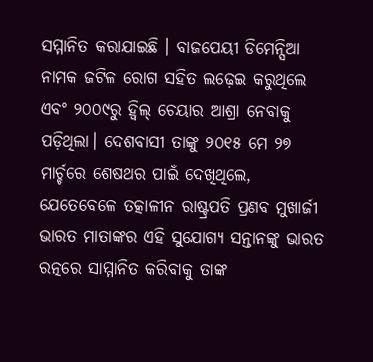ସମ୍ମାନିତ କରାଯାଇଛି । ବାଜପେୟୀ ଡିମେନ୍ସିଆ ନାମକ ଜଟିଳ ରୋଗ ସହିତ ଲଢ଼େଇ କରୁଥିଲେ ଏବଂ ୨୦୦୯ରୁ ହ୍ଵିଲ୍ ଚେୟାର ଆଶ୍ରା ନେବାକୁ ପଡ଼ିଥିଲା। ଦେଶବାସୀ ତାଙ୍କୁ ୨୦୧୫ ମେ ୨୭ ମାର୍ଚ୍ଚରେ ଶେଷଥର ପାଇଁ ଦେଖିଥିଲେ, ଯେତେବେଳେ ତତ୍କାଳୀନ ରାଷ୍ଟ୍ରପତି ପ୍ରଣବ ମୁଖାର୍ଜୀ ଭାରତ ମାତାଙ୍କର ଏହି ସୁଯୋଗ୍ୟ ସନ୍ତାନଙ୍କୁ ଭାରତ ରତ୍ନରେ ସାମ୍ମାନିତ କରିବାକୁ ତାଙ୍କ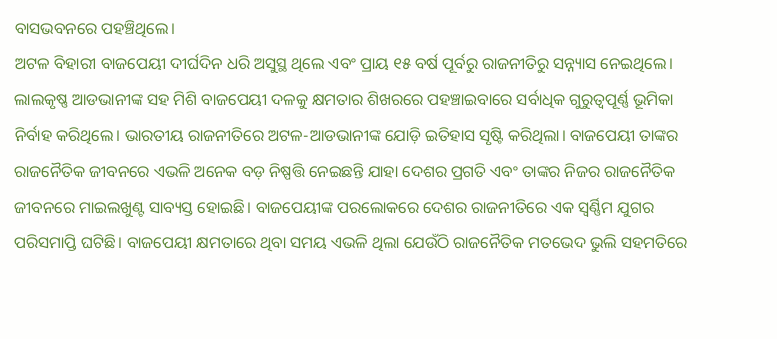ବାସଭବନରେ ପହଞ୍ଚିଥିଲେ।
ଅଟଳ ବିହାରୀ ବାଜପେୟୀ ଦୀର୍ଘଦିନ ଧରି ଅସୁସ୍ଥ ଥିଲେ ଏବଂ ପ୍ରାୟ ୧୫ ବର୍ଷ ପୂର୍ବରୁ ରାଜନୀତିରୁ ସନ୍ନ୍ୟାସ ନେଇଥିଲେ। ଲାଲକୃଷ୍ଣ ଆଡଭାନୀଙ୍କ ସହ ମିଶି ବାଜପେୟୀ ଦଳକୁ କ୍ଷମତାର ଶିଖରରେ ପହଞ୍ଚାଇବାରେ ସର୍ବାଧିକ ଗୁରୁତ୍ୱପୂର୍ଣ୍ଣ ଭୂମିକା ନିର୍ବାହ କରିଥିଲେ। ଭାରତୀୟ ରାଜନୀତିରେ ଅଟଳ-ଆଡଭାନୀଙ୍କ ଯୋଡ଼ି ଇତିହାସ ସୃଷ୍ଟି କରିଥିଲା। ବାଜପେୟୀ ତାଙ୍କର ରାଜନୈତିକ ଜୀବନରେ ଏଭଳି ଅନେକ ବଡ଼ ନିଷ୍ପତ୍ତି ନେଇଛନ୍ତି ଯାହା ଦେଶର ପ୍ରଗତି ଏବଂ ତାଙ୍କର ନିଜର ରାଜନୈତିକ ଜୀବନରେ ମାଇଲଖୁଣ୍ଟ ସାବ୍ୟସ୍ତ ହୋଇଛି। ବାଜପେୟୀଙ୍କ ପରଲୋକରେ ଦେଶର ରାଜନୀତିରେ ଏକ ସ୍ୱର୍ଣ୍ଣିମ ଯୁଗର ପରିସମାପ୍ତି ଘଟିଛି। ବାଜପେୟୀ କ୍ଷମତାରେ ଥିବା ସମୟ ଏଭଳି ଥିଲା ଯେଉଁଠି ରାଜନୈତିକ ମତଭେଦ ଭୁଲି ସହମତିରେ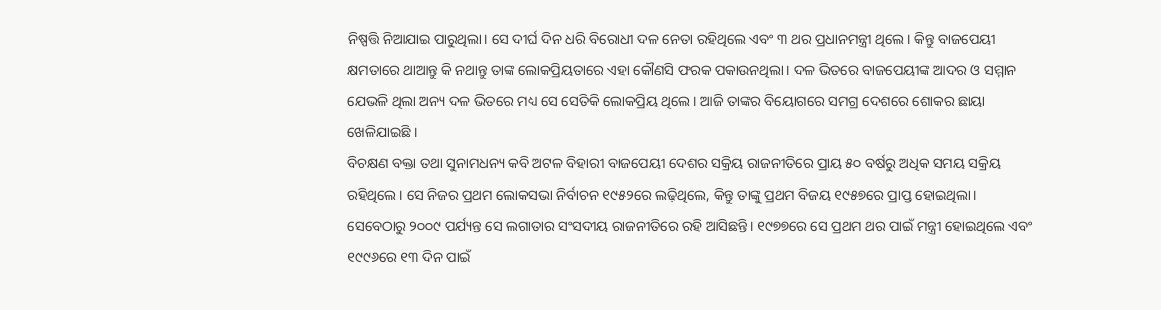ନିଷ୍ପତ୍ତି ନିଆଯାଇ ପାରୁଥିଲା। ସେ ଦୀର୍ଘ ଦିନ ଧରି ବିରୋଧୀ ଦଳ ନେତା ରହିଥିଲେ ଏବଂ ୩ ଥର ପ୍ରଧାନମନ୍ତ୍ରୀ ଥିଲେ। କିନ୍ତୁ ବାଜପେୟୀ କ୍ଷମତାରେ ଥାଆନ୍ତୁ କି ନଥାନ୍ତୁ ତାଙ୍କ ଲୋକପ୍ରିୟତାରେ ଏହା କୌଣସି ଫରକ ପକାଉନଥିଲା। ଦଳ ଭିତରେ ବାଜପେୟୀଙ୍କ ଆଦର ଓ ସମ୍ମାନ ଯେଭଳି ଥିଲା ଅନ୍ୟ ଦଳ ଭିତରେ ମଧ୍ୟ ସେ ସେତିକି ଲୋକପ୍ରିୟ ଥିଲେ। ଆଜି ତାଙ୍କର ବିୟୋଗରେ ସମଗ୍ର ଦେଶରେ ଶୋକର ଛାୟା ଖେଳିଯାଇଛି ।
ବିଚକ୍ଷଣ ବକ୍ତା ତଥା ସୁନାମଧନ୍ୟ କବି ଅଟଳ ବିହାରୀ ବାଜପେୟୀ ଦେଶର ସକ୍ରିୟ ରାଜନୀତିରେ ପ୍ରାୟ ୫୦ ବର୍ଷରୁ ଅଧିକ ସମୟ ସକ୍ରିୟ ରହିଥିଲେ। ସେ ନିଜର ପ୍ରଥମ ଲୋକସଭା ନିର୍ବାଚନ ୧୯୫୨ରେ ଲଢ଼ିଥିଲେ, କିନ୍ତୁ ତାଙ୍କୁ ପ୍ରଥମ ବିଜୟ ୧୯୫୭ରେ ପ୍ରାପ୍ତ ହୋଇଥିଲା। ସେବେଠାରୁ ୨୦୦୯ ପର୍ଯ୍ୟନ୍ତ ସେ ଲଗାତାର ସଂସଦୀୟ ରାଜନୀତିରେ ରହି ଆସିଛନ୍ତି। ୧୯୭୭ରେ ସେ ପ୍ରଥମ ଥର ପାଇଁ ମନ୍ତ୍ରୀ ହୋଇଥିଲେ ଏବଂ ୧୯୯୬ରେ ୧୩ ଦିନ ପାଇଁ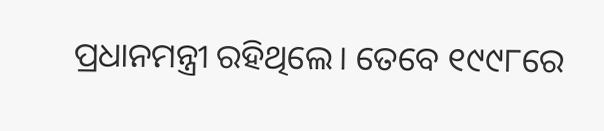ପ୍ରଧାନମନ୍ତ୍ରୀ ରହିଥିଲେ। ତେବେ ୧୯୯୮ରେ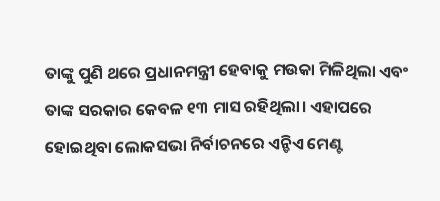ତାଙ୍କୁ ପୁଣି ଥରେ ପ୍ରଧାନମନ୍ତ୍ରୀ ହେବାକୁ ମଉକା ମିଳିଥିଲା ଏବଂ ତାଙ୍କ ସରକାର କେବଳ ୧୩ ମାସ ରହିଥିଲା। ଏହାପରେ ହୋଇଥିବା ଲୋକସଭା ନିର୍ବାଚନରେ ଏନ୍ଡିଏ ମେଣ୍ଟ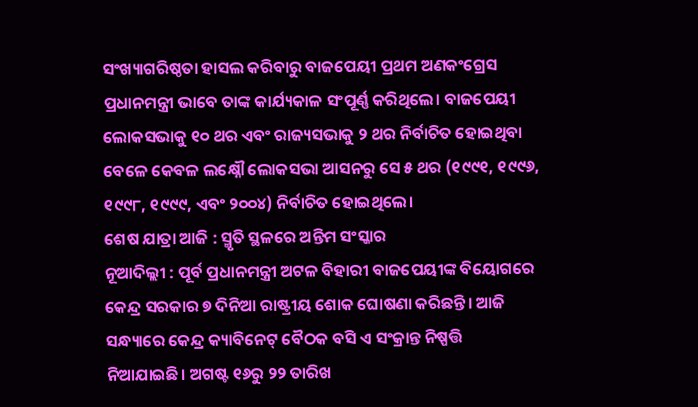ସଂଖ୍ୟାଗରିଷ୍ଠତା ହାସଲ କରିବାରୁ ବାଜପେୟୀ ପ୍ରଥମ ଅଣକଂଗ୍ରେସ ପ୍ରଧାନମନ୍ତ୍ରୀ ଭାବେ ତାଙ୍କ କାର୍ଯ୍ୟକାଳ ସଂପୂର୍ଣ୍ଣ କରିଥିଲେ। ବାଜପେୟୀ ଲୋକସଭାକୁ ୧୦ ଥର ଏବଂ ରାଜ୍ୟସଭାକୁ ୨ ଥର ନିର୍ବାଚିତ ହୋଇଥିବା ବେଳେ କେବଳ ଲକ୍ଷ୍ନୌ ଲୋକସଭା ଆସନରୁ ସେ ୫ ଥର (୧୯୯୧, ୧୯୯୬, ୧୯୯୮, ୧୯୯୯, ଏବଂ ୨୦୦୪) ନିର୍ବାଚିତ ହୋଇଥିଲେ।
ଶେଷ ଯାତ୍ରା ଆଜି : ସ୍ମୃତି ସ୍ଥଳରେ ଅନ୍ତିମ ସଂସ୍କାର
ନୂଆଦିଲ୍ଲୀ : ପୂର୍ବ ପ୍ରଧାନମନ୍ତ୍ରୀ ଅଟଳ ବିହାରୀ ବାଜପେୟୀଙ୍କ ବିୟୋଗରେ କେନ୍ଦ୍ର ସରକାର ୭ ଦିନିଆ ରାଷ୍ଟ୍ରୀୟ ଶୋକ ଘୋଷଣା କରିଛନ୍ତି। ଆଜି ସନ୍ଧ୍ୟାରେ କେନ୍ଦ୍ର କ୍ୟାବିନେଟ୍ ବୈଠକ ବସି ଏ ସଂକ୍ରାନ୍ତ ନିଷ୍ପତ୍ତି ନିଆଯାଇଛି। ଅଗଷ୍ଟ ୧୬ରୁ ୨୨ ତାରିଖ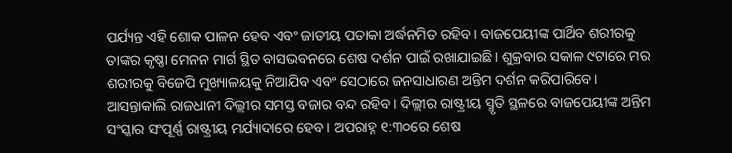ପର୍ଯ୍ୟନ୍ତ ଏହି ଶୋକ ପାଳନ ହେବ ଏବଂ ଜାତୀୟ ପତାକା ଅର୍ଦ୍ଧନମିତ ରହିବ। ବାଜପେୟୀଙ୍କ ପାର୍ଥିବ ଶରୀରକୁ ତାଙ୍କର କୃଷ୍ଣା ମେନନ ମାର୍ଗ ସ୍ଥିତ ବାସଭବନରେ ଶେଷ ଦର୍ଶନ ପାଇଁ ରଖାଯାଇଛି। ଶୁକ୍ରବାର ସକାଳ ୯ଟାରେ ମର ଶରୀରକୁ ବିଜେପି ମୁଖ୍ୟାଳୟକୁ ନିଆଯିବ ଏବଂ ସେଠାରେ ଜନସାଧାରଣ ଅନ୍ତିମ ଦର୍ଶନ କରିପାରିବେ। ଆସନ୍ତାକାଲି ରାଜଧାନୀ ଦିଲ୍ଲୀର ସମସ୍ତ ବଜାର ବନ୍ଦ ରହିବ। ଦିଲ୍ଲୀର ରାଷ୍ଟ୍ରୀୟ ସ୍ମୃତି ସ୍ଥଳରେ ବାଜପେୟୀଙ୍କ ଅନ୍ତିମ ସଂସ୍କାର ସଂପୂର୍ଣ୍ଣ ରାଷ୍ଟ୍ରୀୟ ମର୍ଯ୍ୟାଦାରେ ହେବ। ଅପରାହ୍ନ ୧:୩୦ରେ ଶେଷ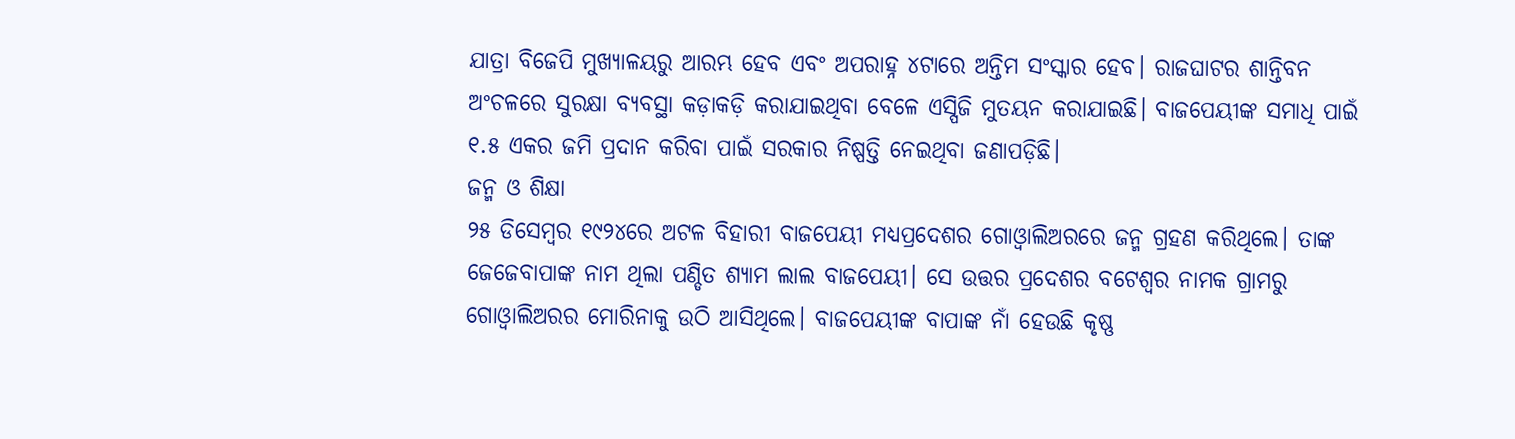ଯାତ୍ରା ବିଜେପି ମୁଖ୍ୟାଳୟରୁ ଆରମ୍ଭ ହେବ ଏବଂ ଅପରାହ୍ନ ୪ଟାରେ ଅନ୍ତିମ ସଂସ୍କାର ହେବ। ରାଜଘାଟର ଶାନ୍ତିବନ ଅଂଚଳରେ ସୁରକ୍ଷା ବ୍ୟବସ୍ଥା କଡ଼ାକଡ଼ି କରାଯାଇଥିବା ବେଳେ ଏସ୍ପିଜି ମୁତୟନ କରାଯାଇଛି। ବାଜପେୟୀଙ୍କ ସମାଧି ପାଇଁ ୧.୫ ଏକର ଜମି ପ୍ରଦାନ କରିବା ପାଇଁ ସରକାର ନିଷ୍ପତ୍ତି ନେଇଥିବା ଜଣାପଡ଼ିଛି।
ଜନ୍ମ ଓ ଶିକ୍ଷା
୨୫ ଡିସେମ୍ବର ୧୯୨୪ରେ ଅଟଳ ବିହାରୀ ବାଜପେୟୀ ମଧ୍ୟପ୍ରଦେଶର ଗୋଓ୍ଵାଲିଅରରେ ଜନ୍ମ ଗ୍ରହଣ କରିଥିଲେ। ତାଙ୍କ ଜେଜେବାପାଙ୍କ ନାମ ଥିଲା ପଣ୍ଡିତ ଶ୍ୟାମ ଲାଲ ବାଜପେୟୀ। ସେ ଉତ୍ତର ପ୍ରଦେଶର ବଟେଶ୍ୱର ନାମକ ଗ୍ରାମରୁ ଗୋଓ୍ଵାଲିଅରର ମୋରିନାକୁ ଉଠି ଆସିଥିଲେ। ବାଜପେୟୀଙ୍କ ବାପାଙ୍କ ନାଁ ହେଉଛି କୃଷ୍ଣ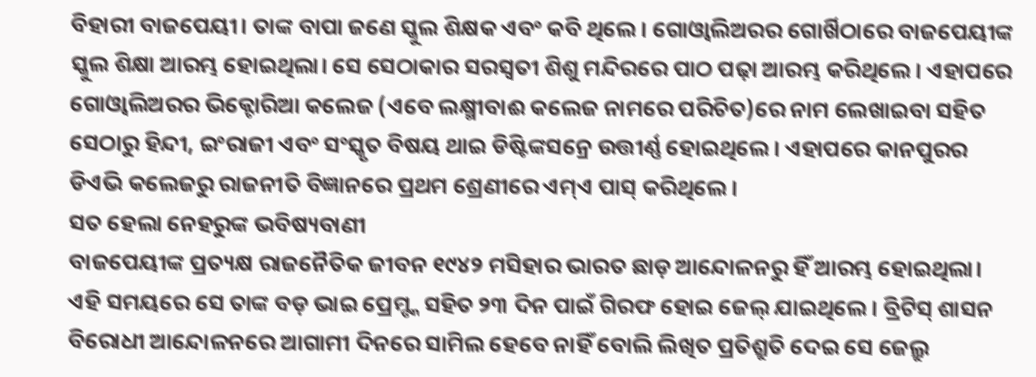ବିହାରୀ ବାଜପେୟୀ। ତାଙ୍କ ବାପା ଜଣେ ସ୍କୁଲ ଶିକ୍ଷକ ଏବଂ କବି ଥିଲେ। ଗୋଓ୍ଵାଲିଅରର ଗୋର୍ଖିଠାରେ ବାଜପେୟୀଙ୍କ ସ୍କୁଲ ଶିକ୍ଷା ଆରମ୍ଭ ହୋଇଥିଲା। ସେ ସେଠାକାର ସରସ୍ୱତୀ ଶିଶୁ ମନ୍ଦିରରେ ପାଠ ପଢ଼ା ଆରମ୍ଭ କରିଥିଲେ। ଏହାପରେ ଗୋଓ୍ଵାଲିଅରର ଭିକ୍ଟୋରିଆ କଲେଜ (ଏବେ ଲକ୍ଷ୍ମୀବାଈ କଲେଜ ନାମରେ ପରିଚିତ)ରେ ନାମ ଲେଖାଇବା ସହିତ ସେଠାରୁ ହିନ୍ଦୀ, ଇଂରାଜୀ ଏବଂ ସଂସ୍କୃତ ବିଷୟ ଥାଇ ଡିଷ୍ଟିଙ୍କସନ୍ରେ ଉତ୍ତୀର୍ଣ୍ଣ ହୋଇଥିଲେ। ଏହାପରେ କାନପୁରର ଡିଏଭି କଲେଜରୁ ରାଜନୀତି ବିଜ୍ଞାନରେ ପ୍ରଥମ ଶ୍ରେଣୀରେ ଏମ୍ଏ ପାସ୍ କରିଥିଲେ।
ସତ ହେଲା ନେହରୁଙ୍କ ଭବିଷ୍ୟବାଣୀ
ବାଜପେୟୀଙ୍କ ପ୍ରତ୍ୟକ୍ଷ ରାଜନୈତିକ ଜୀବନ ୧୯୪୨ ମସିହାର ଭାରତ ଛାଡ଼ ଆନ୍ଦୋଳନରୁ ହିଁ ଆରମ୍ଭ ହୋଇଥିଲା। ଏହି ସମୟରେ ସେ ତାଙ୍କ ବଡ଼ ଭାଇ ପ୍ରେମ୍ଙ୍କ ସହିତ ୨୩ ଦିନ ପାଇଁ ଗିରଫ ହୋଇ ଜେଲ୍ ଯାଇଥିଲେ। ବ୍ରିଟିସ୍ ଶାସନ ବିରୋଧୀ ଆନ୍ଦୋଳନରେ ଆଗାମୀ ଦିନରେ ସାମିଲ ହେବେ ନାହିଁ ବୋଲି ଲିଖିତ ପ୍ରତିଶ୍ରୁତି ଦେଇ ସେ ଜେଲ୍ରୁ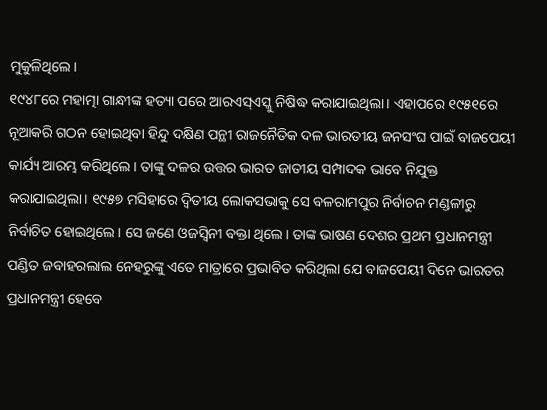ମୁକୁଳିଥିଲେ।
୧୯୪୮ରେ ମହାତ୍ମା ଗାନ୍ଧୀଙ୍କ ହତ୍ୟା ପରେ ଆରଏସ୍ଏସ୍କୁ ନିଷିଦ୍ଧ କରାଯାଇଥିଲା। ଏହାପରେ ୧୯୫୧ରେ ନୂଆକରି ଗଠନ ହୋଇଥିବା ହିନ୍ଦୁ ଦକ୍ଷିଣ ପନ୍ଥୀ ରାଜନୈତିକ ଦଳ ଭାରତୀୟ ଜନସଂଘ ପାଇଁ ବାଜପେୟୀ କାର୍ଯ୍ୟ ଆରମ୍ଭ କରିଥିଲେ। ତାଙ୍କୁ ଦଳର ଉତ୍ତର ଭାରତ ଜାତୀୟ ସମ୍ପାଦକ ଭାବେ ନିଯୁକ୍ତ କରାଯାଇଥିଲା। ୧୯୫୭ ମସିହାରେ ଦ୍ୱିତୀୟ ଲୋକସଭାକୁ ସେ ବଳରାମପୁର ନିର୍ବାଚନ ମଣ୍ଡଳୀରୁ ନିର୍ବାଚିତ ହୋଇଥିଲେ। ସେ ଜଣେ ଓଜସ୍ୱିନୀ ବକ୍ତା ଥିଲେ। ତାଙ୍କ ଭାଷଣ ଦେଶର ପ୍ରଥମ ପ୍ରଧାନମନ୍ତ୍ରୀ ପଣ୍ଡିତ ଜବାହରଲାଲ ନେହରୁଙ୍କୁ ଏତେ ମାତ୍ରାରେ ପ୍ରଭାବିତ କରିଥିଲା ଯେ ବାଜପେୟୀ ଦିନେ ଭାରତର ପ୍ରଧାନମନ୍ତ୍ରୀ ହେବେ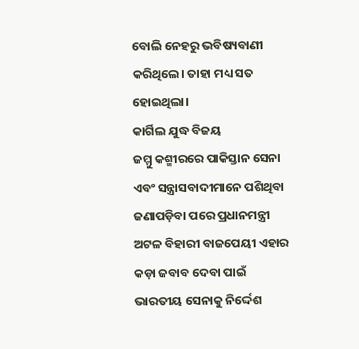ବୋଲି ନେହରୁ ଭବିଷ୍ୟବାଣୀ କରିଥିଲେ। ତାହା ମଧ୍ୟ ସତ ହୋଇଥିଲା।
କାର୍ଗିଲ ଯୁଦ୍ଧ ବିଜୟ
ଜମ୍ମୁ କଶ୍ମୀରରେ ପାକିସ୍ତାନ ସେନା ଏବଂ ସନ୍ତ୍ରାସବାଦୀମାନେ ପଶିଥିବା ଜଣାପଡ଼ିବା ପରେ ପ୍ରଧାନମନ୍ତ୍ରୀ ଅଟଳ ବିହାରୀ ବାଜପେୟୀ ଏହାର କଡ଼ା ଜବାବ ଦେବା ପାଇଁ ଭାରତୀୟ ସେନାକୁ ନିର୍ଦ୍ଦେଶ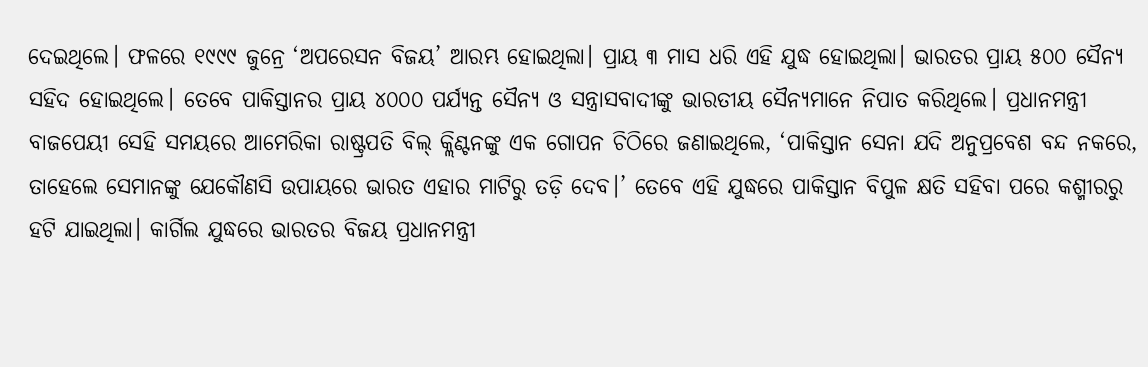ଦେଇଥିଲେ। ଫଳରେ ୧୯୯୯ ଜୁନ୍ରେ ‘ଅପରେସନ ବିଜୟ’ ଆରମ୍ଭ ହୋଇଥିଲା। ପ୍ରାୟ ୩ ମାସ ଧରି ଏହି ଯୁଦ୍ଧ ହୋଇଥିଲା। ଭାରତର ପ୍ରାୟ ୫୦୦ ସୈନ୍ୟ ସହିଦ ହୋଇଥିଲେ। ତେବେ ପାକିସ୍ତାନର ପ୍ରାୟ ୪୦୦୦ ପର୍ଯ୍ୟନ୍ତ ସୈନ୍ୟ ଓ ସନ୍ତ୍ରାସବାଦୀଙ୍କୁ ଭାରତୀୟ ସୈନ୍ୟମାନେ ନିପାତ କରିଥିଲେ। ପ୍ରଧାନମନ୍ତ୍ରୀ ବାଜପେୟୀ ସେହି ସମୟରେ ଆମେରିକା ରାଷ୍ଟ୍ରପତି ବିଲ୍ କ୍ଲିଣ୍ଟନଙ୍କୁ ଏକ ଗୋପନ ଚିଠିରେ ଜଣାଇଥିଲେ, ‘ପାକିସ୍ତାନ ସେନା ଯଦି ଅନୁପ୍ରବେଶ ବନ୍ଦ ନକରେ, ତାହେଲେ ସେମାନଙ୍କୁ ଯେକୌଣସି ଉପାୟରେ ଭାରତ ଏହାର ମାଟିରୁ ତଡ଼ି ଦେବ।’ ତେବେ ଏହି ଯୁଦ୍ଧରେ ପାକିସ୍ତାନ ବିପୁଳ କ୍ଷତି ସହିବା ପରେ କଶ୍ମୀରରୁ ହଟି ଯାଇଥିଲା। କାର୍ଗିଲ ଯୁଦ୍ଧରେ ଭାରତର ବିଜୟ ପ୍ରଧାନମନ୍ତ୍ରୀ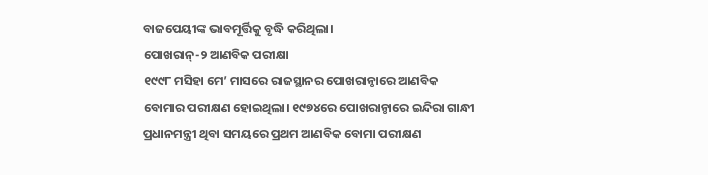ବାଜପେୟୀଙ୍କ ଭାବମୂର୍ତ୍ତିକୁ ବୃଦ୍ଧି କରିଥିଲା।
ପୋଖରାନ୍-୨ ଆଣବିକ ପରୀକ୍ଷା
୧୯୯୮ ମସିହା ମେ’ ମାସରେ ରାଜସ୍ଥାନର ପୋଖରାନ୍ଠାରେ ଆଣବିକ ବୋମାର ପରୀକ୍ଷଣ ହୋଇଥିଲା। ୧୯୭୪ରେ ପୋଖରାନ୍ଠାରେ ଇନ୍ଦିରା ଗାନ୍ଧୀ ପ୍ରଧାନମନ୍ତ୍ରୀ ଥିବା ସମୟରେ ପ୍ରଥମ ଆଣବିକ ବୋମା ପରୀକ୍ଷଣ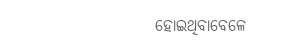ହୋଇଥିବାବେଳେ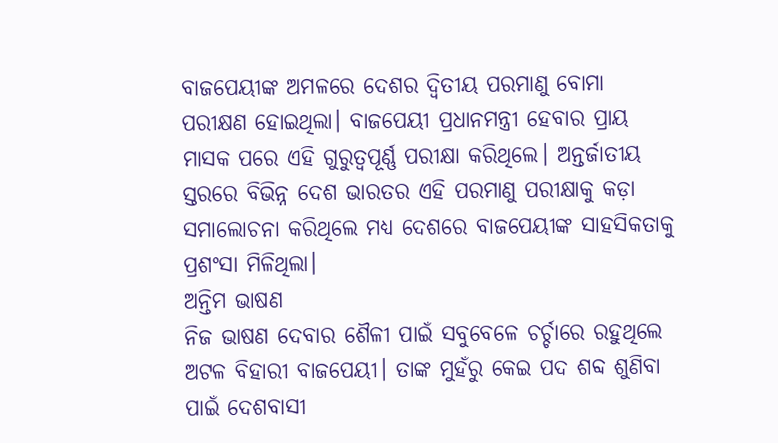ବାଜପେୟୀଙ୍କ ଅମଳରେ ଦେଶର ଦ୍ୱିତୀୟ ପରମାଣୁ ବୋମା ପରୀକ୍ଷଣ ହୋଇଥିଲା। ବାଜପେୟୀ ପ୍ରଧାନମନ୍ତ୍ରୀ ହେବାର ପ୍ରାୟ ମାସକ ପରେ ଏହି ଗୁରୁତ୍ୱପୂର୍ଣ୍ଣ ପରୀକ୍ଷା କରିଥିଲେ। ଅନ୍ତର୍ଜାତୀୟ ସ୍ତରରେ ବିଭିନ୍ନ ଦେଶ ଭାରତର ଏହି ପରମାଣୁ ପରୀକ୍ଷାକୁ କଡ଼ା ସମାଲୋଚନା କରିଥିଲେ ମଧ୍ୟ ଦେଶରେ ବାଜପେୟୀଙ୍କ ସାହସିକତାକୁ ପ୍ରଶଂସା ମିଳିଥିଲା।
ଅନ୍ତିମ ଭାଷଣ
ନିଜ ଭାଷଣ ଦେବାର ଶୈଳୀ ପାଇଁ ସବୁବେଳେ ଚର୍ଚ୍ଚାରେ ରହୁଥିଲେ ଅଟଳ ବିହାରୀ ବାଜପେୟୀ। ତାଙ୍କ ମୁହଁରୁ କେଇ ପଦ ଶବ୍ଦ ଶୁଣିବା ପାଇଁ ଦେଶବାସୀ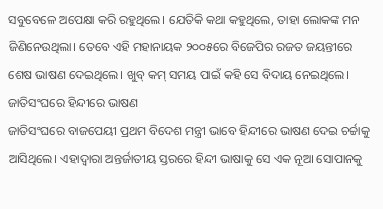ସବୁବେଳେ ଅପେକ୍ଷା କରି ରହୁଥିଲେ। ଯେତିକି କଥା କହୁଥିଲେ, ତାହା ଲୋକଙ୍କ ମନ ଜିଣିନେଉଥିଲା। ତେବେ ଏହି ମହାନାୟକ ୨୦୦୫ରେ ବିଜେପିର ରଜତ ଜୟନ୍ତୀରେ ଶେଷ ଭାଷଣ ଦେଇଥିଲେ। ଖୁବ୍ କମ୍ ସମୟ ପାଇଁ କହି ସେ ବିଦାୟ ନେଇଥିଲେ।
ଜାତିସଂଘରେ ହିନ୍ଦୀରେ ଭାଷଣ
ଜାତିସଂଘରେ ବାଜପେୟୀ ପ୍ରଥମ ବିଦେଶ ମନ୍ତ୍ରୀ ଭାବେ ହିନ୍ଦୀରେ ଭାଷଣ ଦେଇ ଚର୍ଚ୍ଚାକୁ ଆସିଥିଲେ। ଏହାଦ୍ୱାରା ଅନ୍ତର୍ଜାତୀୟ ସ୍ତରରେ ହିନ୍ଦୀ ଭାଷାକୁ ସେ ଏକ ନୂଆ ସୋପାନକୁ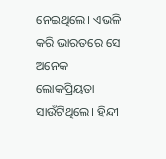ନେଇଥିଲେ। ଏଭଳି କରି ଭାରତରେ ସେ ଅନେକ ଲୋକପ୍ରିୟତା ସାଉଁଟିଥିଲେ। ହିନ୍ଦୀ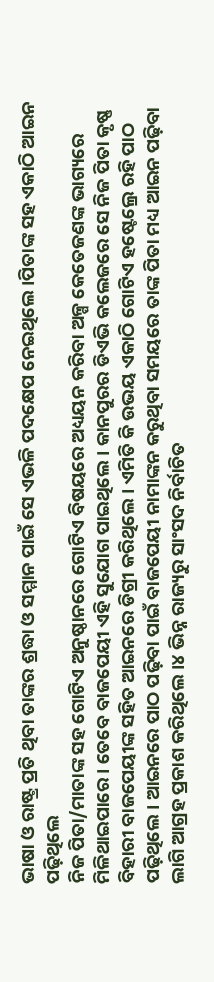ଭାଷା ଓ ରାଷ୍ଟ୍ର ପ୍ରତି ଥିବା ତାଙ୍କର ଶ୍ରଦ୍ଧା ଓ ସମ୍ମାନ ପାଇଁ ସେ ଏଭଳି ପଦକ୍ଷେପ ନେଇଥିଲେ।ପିତାଙ୍କ ସହ ଏକାଠି ଆଇନ ପଢ଼ିଥିଲେ
ନିଜ ପିତା/ମାତାଙ୍କ ସହ ଗୋଟିଏ ଅନୁଷ୍ଠାନରେ ଗୋଟିଏ ବିଷୟରେ ଅଧ୍ୟୟନ କରିବା ଅଳ୍ପ କେତେଜଣଙ୍କ ଭାଗ୍ୟରେ ମିଳିଥାଇପାରେ। ତେବେ ବାଜପେୟୀ ଏହି ସୁଯୋଗ ପାଇଥିଲେ। କାନପୁରର ଡିଏଭି କଲେଜରେ ସେ ନିଜ ପିତା କୃଷ୍ଣ ବିହାରୀ ବାଜପେୟୀଙ୍କ ସହିତ ଆଇନରେ ଡିଗ୍ରୀ କରିଥିଲେ। ଏମିତି କି ଉଭୟ ଏକାଠି ଗୋଟିଏ ହଷ୍ଟେଲ୍ରେ ରହି ପାଠ ପଢ଼ିଥିଲେ। ଆଇନରେ ପାଠ ପଢ଼ିବା ପାଇଁ ବାଜପେୟୀ ନାମାଙ୍କନ କରୁଥିବା ସମୟରେ ତାଙ୍କ ପିତା ମଧ୍ୟ ଆଇନ ପଢ଼ିବା ଲାଗି ଆଗ୍ରହ ପ୍ରକାଶ କରିଥିଲେ।୪ ଭିନ୍ନ ରାଜ୍ୟରୁ ସାଂସଦ ନିର୍ବାଚିତ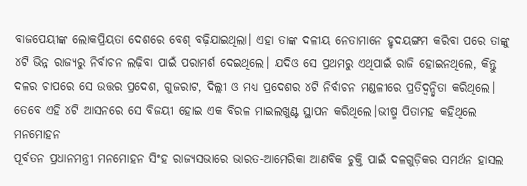ବାଜପେୟୀଙ୍କ ଲୋକପ୍ରିୟତା ଦେଶରେ ବେଶ୍ ବଢ଼ିଯାଇଥିଲା। ଏହା ତାଙ୍କ ଦଳୀୟ ନେତାମାନେ ହୃଦୟଙ୍ଗମ କରିବା ପରେ ତାଙ୍କୁ ୪ଟି ଭିନ୍ନ ରାଜ୍ୟରୁ ନିର୍ବାଚନ ଲଢ଼ିବା ପାଇଁ ପରାମର୍ଶ ଦେଇଥିଲେ। ଯଦିଓ ସେ ପ୍ରଥମରୁ ଏଥିପାଇଁ ରାଜି ହୋଇନଥିଲେ, କିନ୍ତୁ ଦଳର ଚାପରେ ସେ ଉତ୍ତର ପ୍ରଦେଶ, ଗୁଜରାଟ, ଦିଲ୍ଲୀ ଓ ମଧ୍ୟ ପ୍ରଦେଶର ୪ଟି ନିର୍ବାଚନ ମଣ୍ଡଳୀରେ ପ୍ରତିଦ୍ୱନ୍ଦ୍ୱିତା କରିଥିଲେ। ତେବେ ଏହି ୪ଟି ଆସନରେ ସେ ବିଜୟୀ ହୋଇ ଏକ ବିରଳ ମାଇଲଖୁଣ୍ଟ ସ୍ଥାପନ କରିଥିଲେ।ଭୀଷ୍ମ ପିତାମହ କହିଥିଲେ ମନମୋହନ
ପୂର୍ବତନ ପ୍ରଧାନମନ୍ତ୍ରୀ ମନମୋହନ ସିଂହ ରାଜ୍ୟସଭାରେ ଭାରତ-ଆମେରିକା ଆଣବିକ ଚୁକ୍ତି ପାଇଁ ଦଳଗୁଡ଼ିକର ସମର୍ଥନ ହାସଲ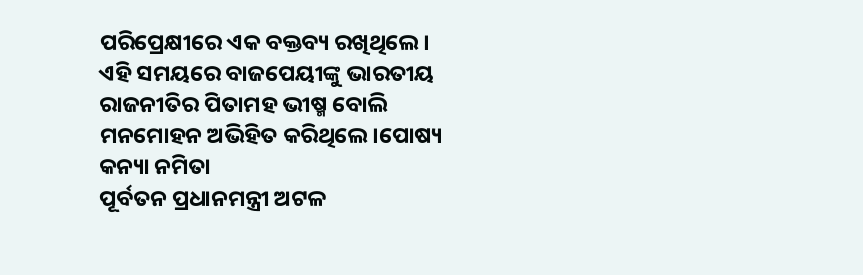ପରିପ୍ରେକ୍ଷୀରେ ଏକ ବକ୍ତବ୍ୟ ରଖିଥିଲେ। ଏହି ସମୟରେ ବାଜପେୟୀଙ୍କୁ ଭାରତୀୟ ରାଜନୀତିର ପିତାମହ ଭୀଷ୍ମ ବୋଲି ମନମୋହନ ଅଭିହିତ କରିଥିଲେ।ପୋଷ୍ୟ କନ୍ୟା ନମିତା
ପୂର୍ବତନ ପ୍ରଧାନମନ୍ତ୍ରୀ ଅଟଳ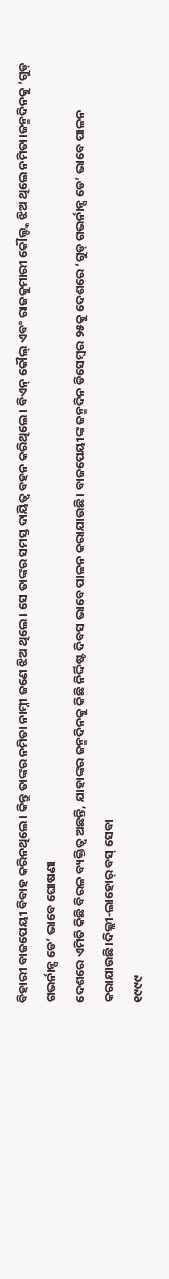ବିହାରୀ ବାଜପେୟୀ ବିବାହ କରିନଥିଲେ। କିନ୍ତୁ ତାଙ୍କର ନମିତା ନାମ୍ନୀ ଜଣେ ଝିଅ ଥିଲେ। ସେ ତାଙ୍କର ସମସ୍ତ ଦାୟିତ୍ୱ ବହନ କରିଥିଲେ। ବିଏନ୍ କୌଲ୍ ଏବଂ ରାଜକୁମାରୀ କୌଲ୍ଙ୍କ ଝିଅ ଥିଲେ ନମିତା।ଜନ୍ମଦିନକୁ ‘ଗୁଡ୍ ଗଭର୍ନାନ୍ସ ଡେ’ ଭାବେ ଘୋଷଣା
ଦେଶରେ ଏମିତି କିଛି ବିରଳ ବ୍ୟକ୍ତିତ୍ୱ ଅଛନ୍ତି, ଯାହାଙ୍କର ଜନ୍ମଦିନକୁ କିଛି ନିର୍ଦ୍ଦିଷ୍ଟ ଦିବସ ଭାବେ ପାଳନ କରାଯାଉଛି। ବାଜପେୟୀଙ୍କ ଜନ୍ମଦିନ ଡିସେମ୍ବର ୨୫କୁ ଦେଶରେ ‘ଗୁଡ୍ ଗଭର୍ନାନ୍ସ ଡେ’ ଭାବେ ପାଳନ କରାଯାଉଛି।ଦିଲ୍ଲୀ-ଲାହୋର୍ ବସ୍ ସେବା
୧୯୯୯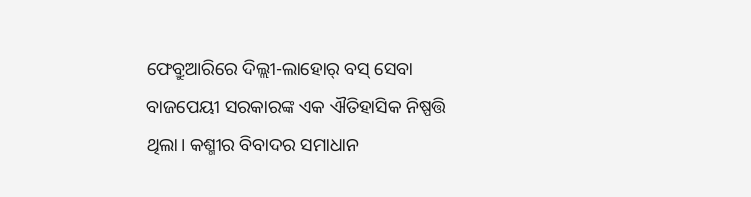ଫେବ୍ରୁଆରିରେ ଦିଲ୍ଲୀ-ଲାହୋର୍ ବସ୍ ସେବା ବାଜପେୟୀ ସରକାରଙ୍କ ଏକ ଐତିହାସିକ ନିଷ୍ପତ୍ତି ଥିଲା। କଶ୍ମୀର ବିବାଦର ସମାଧାନ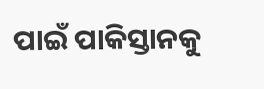ପାଇଁ ପାକିସ୍ତାନକୁ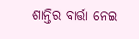ଶାନ୍ତିର ବାର୍ତ୍ତା ନେଇ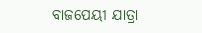ବାଜପେୟୀ ଯାତ୍ରା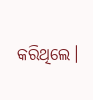କରିଥିଲେ।